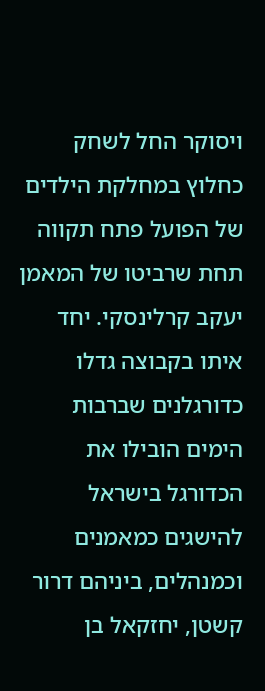ויסוקר החל לשחק כחלוץ במחלקת הילדים של הפועל פתח תקווה תחת שרביטו של המאמן יעקב קרלינסקי. יחד איתו בקבוצה גדלו כדורגלנים שברבות הימים הובילו את הכדורגל בישראל להישגים כמאמנים וכמנהלים, ביניהם דרור קשטן, יחזקאל בן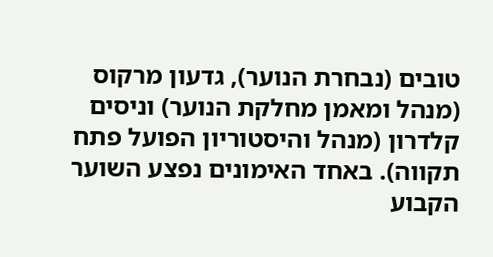טובים (נבחרת הנוער), גדעון מרקוס (מנהל ומאמן מחלקת הנוער) וניסים קלדרון (מנהל והיסטוריון הפועל פתח תקווה). באחד האימונים נפצע השוער הקבוע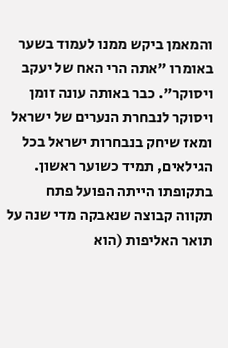והמאמן ביקש ממנו לעמוד בשער באומרו "אתה הרי האח של יעקב ויסוקר". כבר באותה עונה זומן ויסוקר לנבחרת הנערים של ישראל ומאז שיחק בנבחרות ישראל בכל הגילאים, תמיד כשוער ראשון.
בתקופתו הייתה הפועל פתח תקווה קבוצה שנאבקה מדי שנה על תואר האליפות (הוא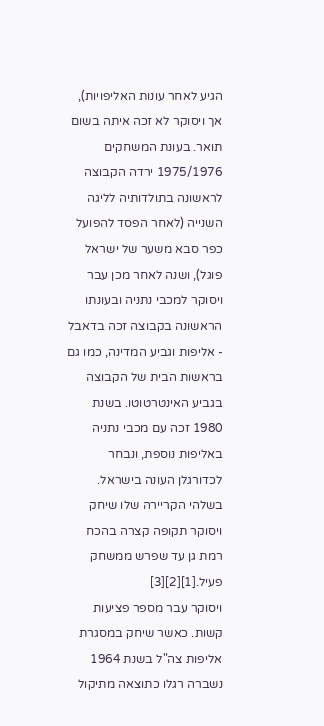הגיע לאחר עונות האליפויות), אך ויסוקר לא זכה איתה בשום תואר. בעונת המשחקים 1975/1976 ירדה הקבוצה לראשונה בתולדותיה לליגה השנייה (לאחר הפסד להפועל כפר סבא משער של ישראל פוגל), ושנה לאחר מכן עבר ויסוקר למכבי נתניה ובעונתו הראשונה בקבוצה זכה בדאבל - אליפות וגביע המדינה, כמו גם בראשות הבית של הקבוצה בגביע האינטרטוטו. בשנת 1980 זכה עם מכבי נתניה באליפות נוספת, ונבחר לכדורגלן העונה בישראל. בשלהי הקריירה שלו שיחק ויסוקר תקופה קצרה בהכח רמת גן עד שפרש ממשחק פעיל.[1][2][3]
ויסוקר עבר מספר פציעות קשות. כאשר שיחק במסגרת אליפות צה"ל בשנת 1964 נשברה רגלו כתוצאה מתיקול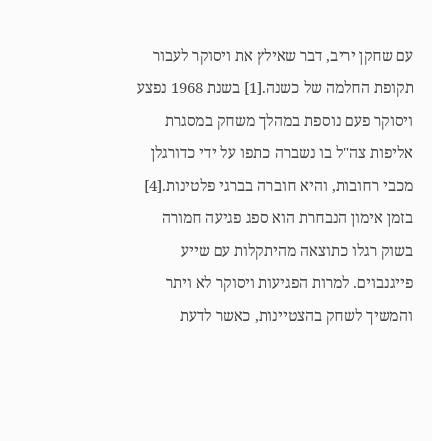עם שחקן יריב, דבר שאילץ את ויסוקר לעבור תקופת החלמה של כשנה.[1] בשנת 1968 נפצע ויסוקר פעם נוספת במהלך משחק במסגרת אליפות צה"ל בו נשברה כתפו על ידי כדורגלן מכבי רחובות, והיא חוברה בברגי פלטינות.[4] בזמן אימון הנבחרת הוא ספג פגיעה חמורה בשוק רגלו כתוצאה מהיתקלות עם שייע פייגנבוים. למרות הפגיעות ויסוקר לא ויתר והמשיך לשחק בהצטיינות, כאשר לדעת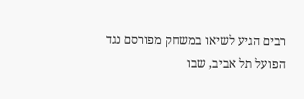רבים הגיע לשיאו במשחק מפורסם נגד הפועל תל אביב, שבו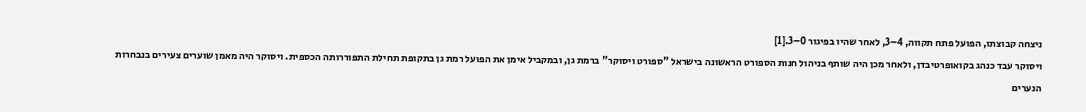ניצחה קבוצתו, הפועל פתח תקווה, 4–3, לאחר שהיו בפיגור 0–3.[1]
ויסוקר עבד כנהג בקואופרטיבדן, ולאחר מכן היה שותף בניהול חנות הספורט הראשונה בישראל "ספורט ויסוקר" ברמת גן, ובמקביל אימן את הפועל רמת גן בתקופת תחילת התפוררותה הכספית. ויסוקר היה מאמן שוערים צעירים בנבחרות הנערים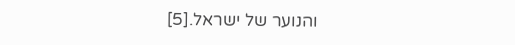והנוער של ישראל.[5]